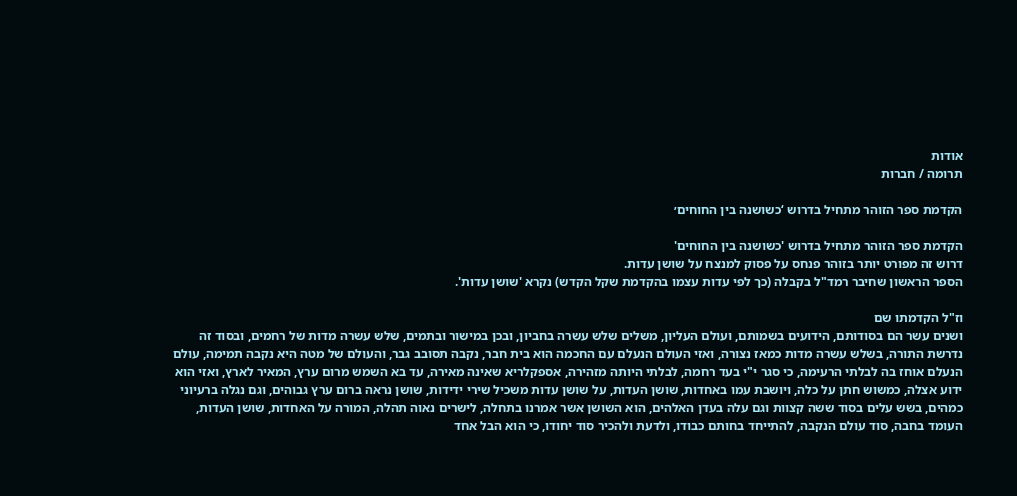אודות
תרומה / חברות

הקדמת ספר הזוהר מתחיל בדרוש ‘כשושנה בין החוחים׳

הקדמת ספר הזוהר מתחיל בדרוש 'כשושנה בין החוחים'
דרוש זה מפורט יותר בזוהר פנחס על פסוק למנצח על שושן עדות.
הספר הראשון שחיבר רמד"ל בקבלה (כך לפי עדות עצמו בהקדמת שקל הקדש) נקרא 'שושן עדות'.

וז"ל הקדמתו שם
ושנים עשר הם בסודותם, הידועים בשמותם, ועולם העליון, משלים שלש עשרה בחביון, ובכן במישור ובתמים, שלש עשרה מדות של רחמים, ובסוד זה נדרשת התורה, בשלש עשרה מדות כמאז נצורה, ואזי העולם הנעלם עם החכמה הוא בית חבר, נקבה תסובב גבר, והעולם של מטה היא נקבה תמימה, עולם הנעלם אוחז בה לבלתי הרעימה, כי סגר י"י בעד רחמה, לבלתי היותה מזהירה, אספקלריא שאינה מאירה, עד בא השמש מרום ערץ, המאיר לארץ, ואזי הוא ידוע אצלה, כמשוש חתן על כלה, ויושבת עמו באחדות, שושן העדות, על שושן עדות משכיל שירי ידידות, שושן נראה ברום ערץ גבוהים, וגם נגלה ברעיוני כמהים, בשש עלים בסוד ששה קצוות וגם עלה בעדן האלהים, הוא השושן אשר אמרנו בתחלה, לישרים נאוה תהלה, המורה על האחדות, שושן העדות, העומד בחבה, סוד עולם הנקבה, להתייחד בחותם כבודו, ולדעת ולהכיר סוד יחודו, כי הוא הבל אחד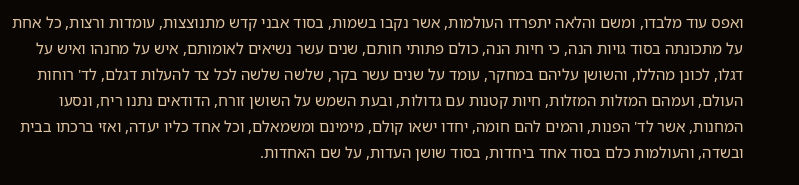ואפס עוד מלבדו, ומשם והלאה יתפרדו העולמות, אשר נקבו בשמות, בסוד אבני קדש מתנוצצות, עומדות ורצות, כל אחת על מתכונתה בסוד גויות הנה, כי חיות הנה, כולם פתותי חותם, שנים עשר נשיאים לאומותם, איש על מחנהו ואיש על דגלו, לכונן מהללו, והשושן עליהם במחקר, עומד על שנים עשר בקר, שלשה שלשה לכל צד להעלות דגלם, לד' רוחות העולם, ועמהם המזלות המזלות, חיות קטנות עם גדולות, ובעת השמש על השושן זורח, הדודאים נתנו ריח, ונסעו המחנות, אשר לד' הפנות, והמים להם חומה, יחדו ישאו קולם, מימינם ומשמאלם, וכל אחד כליו יעדה, ואזי ברכתו בבית ובשדה, והעולמות כלם בסוד אחד ביחדות, בסוד שושן העדות, על שם האחדות.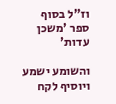וז"ל בסוף ספר 'משכן עדות'

והשומע ישמע ויוסיף לקח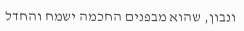ונבון, שהוא מבפנים החכמה ישמח והחדל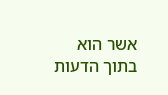אשר הוא בתוך הדעות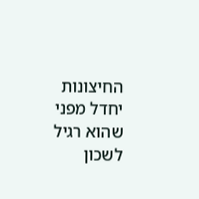החיצונות יחדל מפני שהוא רגיל לשכון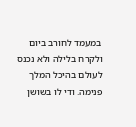במעמד לחורב ביום ולקרח בלילה ולא נכנס לעולם בהיכל המלך פנימה. ודי לו בשושן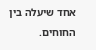אחד שיעלה בין החוחים.